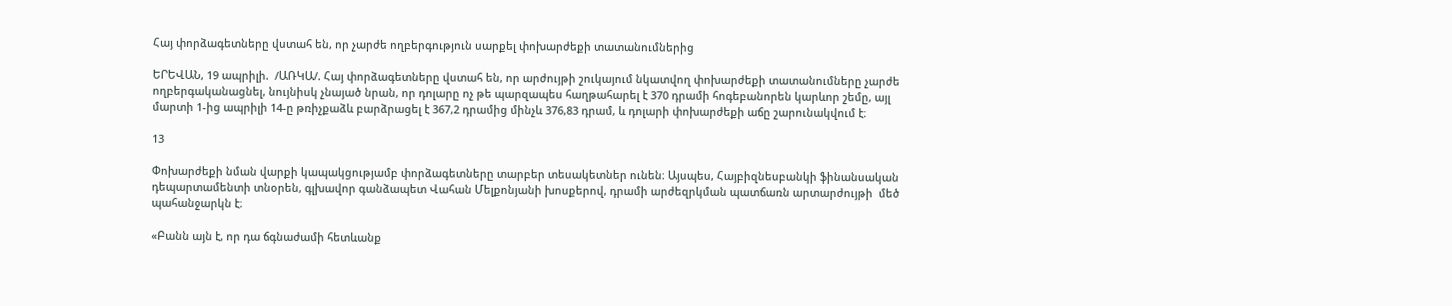Հայ փորձագետները վստահ են, որ չարժե ողբերգություն սարքել փոխարժեքի տատանումներից

ԵՐԵՎԱՆ, 19 ապրիլի.  /ԱՌԿԱ/. Հայ փորձագետները վստահ են, որ արժույթի շուկայում նկատվող փոխարժեքի տատանումները չարժե ողբերգականացնել, նույնիսկ չնայած նրան, որ դոլարը ոչ թե պարզապես հաղթահարել է 370 դրամի հոգեբանորեն կարևոր շեմը, այլ մարտի 1-ից ապրիլի 14-ը թռիչքաձև բարձրացել է 367,2 դրամից մինչև 376,83 դրամ, և դոլարի փոխարժեքի աճը շարունակվում է։

13

Փոխարժեքի նման վարքի կապակցությամբ փորձագետները տարբեր տեսակետներ ունեն։ Այսպես, Հայբիզնեսբանկի ֆինանսական դեպարտամենտի տնօրեն, գլխավոր գանձապետ Վահան Մելքոնյանի խոսքերով, դրամի արժեզրկման պատճառն արտարժույթի  մեծ պահանջարկն է։

«Բանն այն է, որ դա ճգնաժամի հետևանք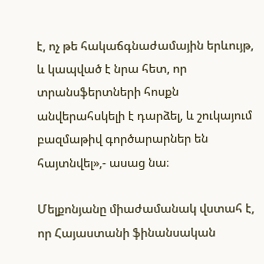է, ոչ թե հակաճգնաժամային երևույթ, և կապված է նրա հետ, որ տրանսֆերտների հոսքն անվերահսկելի է դարձել, և շուկայում բազմաթիվ գործարարներ են հայտնվել»,- ասաց նա։

Մելքոնյանը միաժամանակ վստահ է, որ Հայաստանի ֆինանսական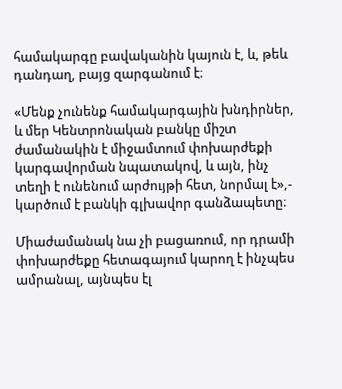համակարգը բավականին կայուն է, և, թեև դանդաղ, բայց զարգանում է։

«Մենք չունենք համակարգային խնդիրներ, և մեր Կենտրոնական բանկը միշտ ժամանակին է միջամտում փոխարժեքի կարգավորման նպատակով, և այն, ինչ տեղի է ունենում արժույթի հետ, նորմալ է»,- կարծում է բանկի գլխավոր գանձապետը։

Միաժամանակ նա չի բացառում, որ դրամի փոխարժեքը հետագայում կարող է ինչպես ամրանալ, այնպես էլ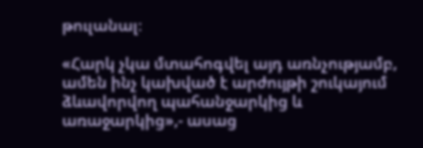թուլանալ։

«Հարկ չկա մտահոգվել այդ առնչությամբ, ամեն ինչ կախված է արժույթի շուկայում ձևավորվող պահանջարկից և առաջարկից»,- ասաց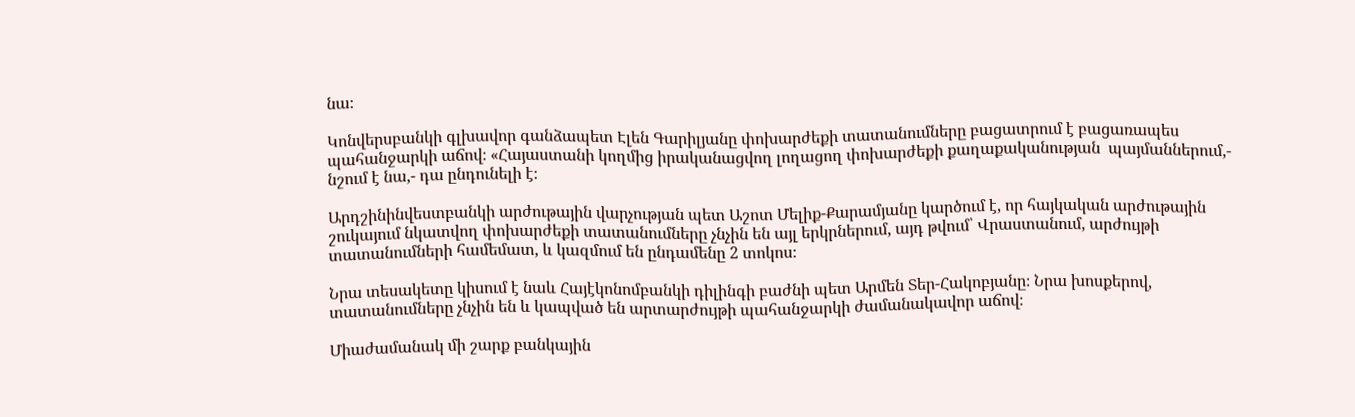նա։

Կոնվերսբանկի գլխավոր գանձապետ Էլեն Գարիլյանը փոխարժեքի տատանումները բացատրում է բացառապես պահանջարկի աճով։ «Հայաստանի կողմից իրականացվող լողացող փոխարժեքի քաղաքականության  պայմաններում,- նշում է նա,- դա ընդունելի է։

Արդշինինվեստբանկի արժութային վարչության պետ Աշոտ Մելիք-Քարամյանը կարծում է, որ հայկական արժութային շուկայում նկատվող փոխարժեքի տատանումները չնչին են այլ երկրներում, այդ թվում՝ Վրաստանում, արժույթի տատանումների համեմատ, և կազմում են ընդամենը 2 տոկոս։

Նրա տեսակետը կիսում է նաև Հայէկոնոմբանկի դիլինգի բաժնի պետ Արմեն Տեր-Հակոբյանը։ Նրա խոսքերով, տատանումները չնչին են և կապված են արտարժույթի պահանջարկի ժամանակավոր աճով։

Միաժամանակ մի շարք բանկային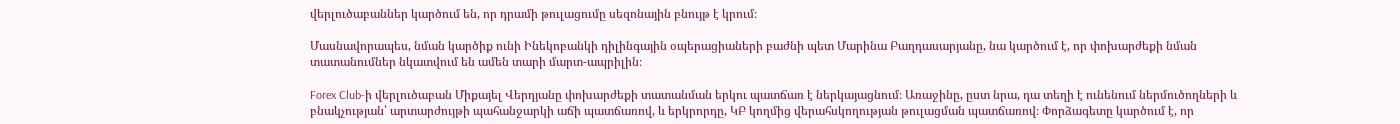վերլուծաբաններ կարծում են, որ դրամի թուլացումը սեզոնային բնույթ է կրում։

Մասնավորապես, նման կարծիք ունի Ինեկոբանկի դիլինգային օպերացիաների բաժնի պետ Մարինա Բաղդասարյանը, նա կարծում է, որ փոխարժեքի նման տատանումներ նկատվում են ամեն տարի մարտ-ապրիլին։

Forex Club-ի վերլուծաբան Միքայել Վերդյանը փոխարժեքի տատանման երկու պատճառ է ներկայացնում։ Առաջինը, ըստ նրա, դա տեղի է ունենում ներմուծողների և բնակչության՝ արտարժույթի պահանջարկի աճի պատճառով, և երկրորդը, ԿԲ կողմից վերահսկողության թուլացման պատճառով։ Փորձագետը կարծում է, որ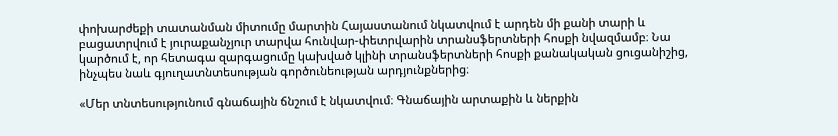փոխարժեքի տատանման միտումը մարտին Հայաստանում նկատվում է արդեն մի քանի տարի և բացատրվում է յուրաքանչյուր տարվա հունվար-փետրվարին տրանսֆերտների հոսքի նվազմամբ։ Նա կարծում է, որ հետագա զարգացումը կախված կլինի տրանսֆերտների հոսքի քանակական ցուցանիշից, ինչպես նաև գյուղատնտեսության գործունեության արդյունքներից։

«Մեր տնտեսությունում գնաճային ճնշում է նկատվում։ Գնաճային արտաքին և ներքին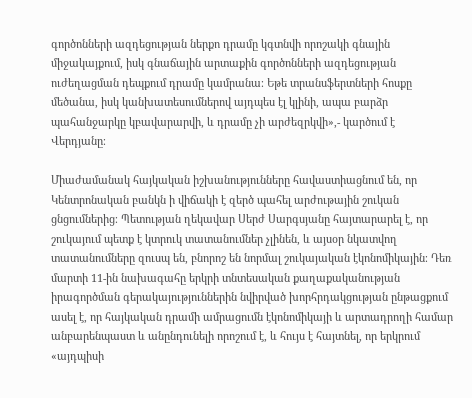գործոնների ազդեցության ներքո դրամը կգտնվի որոշակի գնային միջակայքում, իսկ գնաճային արտաքին գործոնների ազդեցության ուժեղացման դեպքում դրամը կամրանա։ Եթե տրանսֆերտների հոսքը մեծանա, իսկ կանխատեսումներով այդպես էլ կլինի, ապա բարձր պահանջարկը կբավարարվի, և դրամը չի արժեզրկվի»,- կարծում է  Վերդյանը։

Միաժամանակ հայկական իշխանությունները հավաստիացնում են, որ Կենտրոնական բանկն ի վիճակի է զերծ պահել արժութային շուկան ցնցումներից։ Պետության ղեկավար Սերժ Սարգսյանը հայտարարել է, որ շուկայում պետք է կտրուկ տատանումներ չլինեն, և այսօր նկատվող տատանումները զուսպ են, բնորոշ են նորմալ շուկայական էկոնոմիկային։ Դեռ մարտի 11-ին նախագահը երկրի տնտեսական քաղաքականության իրագործման գերակայություններին նվիրված խորհրդակցության ընթացքում ասել է, որ հայկական դրամի ամրացումն էկոնոմիկայի և արտադրողի համար անբարենպաստ և անընդունելի որոշում է, և հույս է հայտնել, որ երկրում «այդպիսի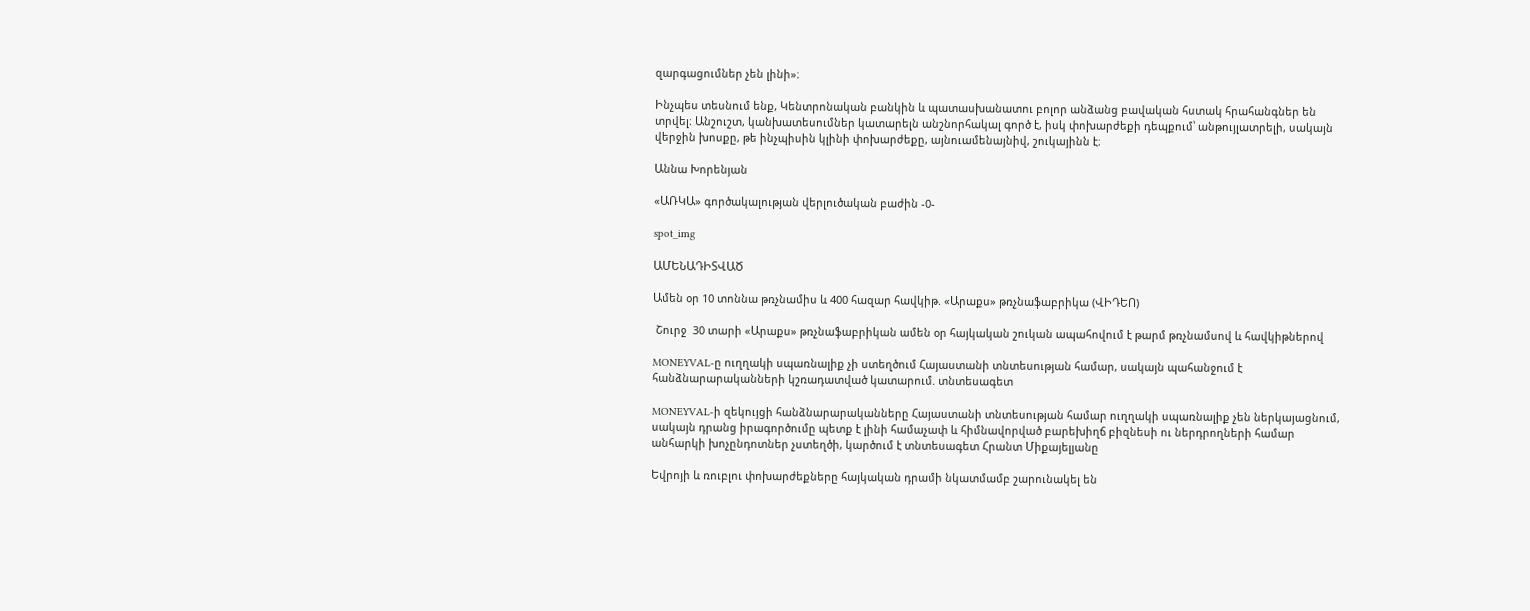զարգացումներ չեն լինի»։

Ինչպես տեսնում ենք, Կենտրոնական բանկին և պատասխանատու բոլոր անձանց բավական հստակ հրահանգներ են տրվել։ Անշուշտ, կանխատեսումներ կատարելն անշնորհակալ գործ է, իսկ փոխարժեքի դեպքում՝ անթույլատրելի, սակայն վերջին խոսքը, թե ինչպիսին կլինի փոխարժեքը, այնուամենայնիվ, շուկայինն է։

Աննա Խորենյան

«ԱՌԿԱ» գործակալության վերլուծական բաժին -0-

spot_img

ԱՄԵՆԱԴԻՏՎԱԾ

Ամեն օր 10 տոննա թռչնամիս և 400 հազար հավկիթ. «Արաքս» թռչնաֆաբրիկա (ՎԻԴԵՈ)

 Շուրջ  30 տարի «Արաքս» թռչնաֆաբրիկան ամեն օր հայկական շուկան ապահովում է թարմ թռչնամսով և հավկիթներով

MONEYVAL-ը ուղղակի սպառնալիք չի ստեղծում Հայաստանի տնտեսության համար, սակայն պահանջում է հանձնարարականների կշռադատված կատարում. տնտեսագետ

MONEYVAL-ի զեկույցի հանձնարարականները Հայաստանի տնտեսության համար ուղղակի սպառնալիք չեն ներկայացնում, սակայն դրանց իրագործումը պետք է լինի համաչափ և հիմնավորված բարեխիղճ բիզնեսի ու ներդրողների համար անհարկի խոչընդոտներ չստեղծի, կարծում է տնտեսագետ Հրանտ Միքայելյանը

Եվրոյի և ռուբլու փոխարժեքները հայկական դրամի նկատմամբ շարունակել են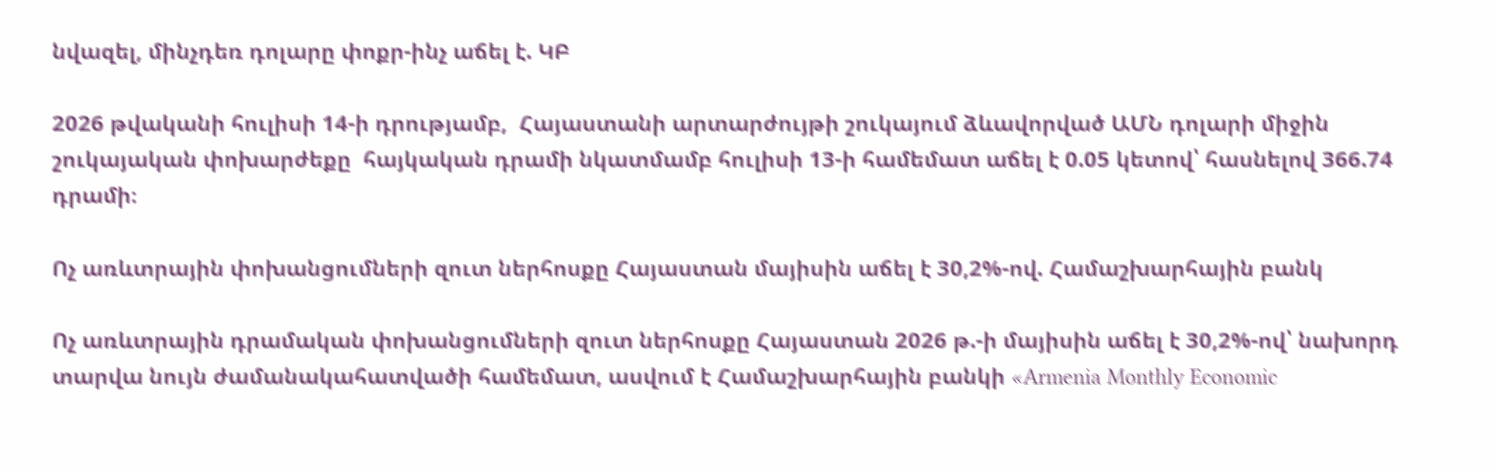նվազել, մինչդեռ դոլարը փոքր-ինչ աճել է. ԿԲ

2026 թվականի հուլիսի 14-ի դրությամբ,  Հայաստանի արտարժույթի շուկայում ձևավորված ԱՄՆ դոլարի միջին շուկայական փոխարժեքը  հայկական դրամի նկատմամբ հուլիսի 13-ի համեմատ աճել է 0.05 կետով՝ հասնելով 366.74 դրամի։

Ոչ առևտրային փոխանցումների զուտ ներհոսքը Հայաստան մայիսին աճել է 30,2%-ով. Համաշխարհային բանկ

Ոչ առևտրային դրամական փոխանցումների զուտ ներհոսքը Հայաստան 2026 թ.-ի մայիսին աճել է 30,2%-ով՝ նախորդ տարվա նույն ժամանակահատվածի համեմատ, ասվում է Համաշխարհային բանկի «Armenia Monthly Economic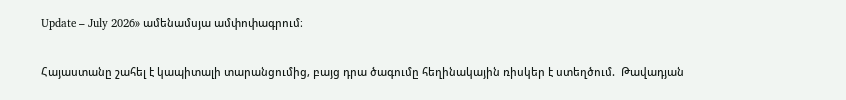Update – July 2026» ամենամսյա ամփոփագրում։

Հայաստանը շահել է կապիտալի տարանցումից, բայց դրա ծագումը հեղինակային ռիսկեր է ստեղծում.  Թավադյան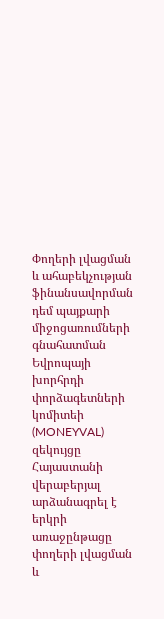Փողերի լվացման և ահաբեկչության ֆինանսավորման դեմ պայքարի միջոցառումների գնահատման Եվրոպայի խորհրդի փորձագետների կոմիտեի (MONEYVAL) զեկույցը Հայաստանի վերաբերյալ արձանագրել է երկրի առաջընթացը փողերի լվացման և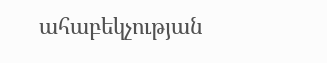ահաբեկչության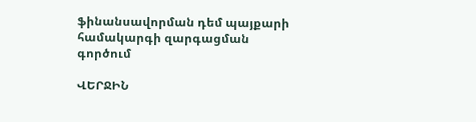ֆինանսավորման դեմ պայքարի համակարգի զարգացման գործում

ՎԵՐՋԻՆ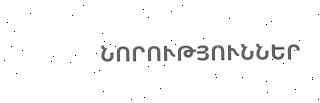ՆՈՐՈՒԹՅՈՒՆՆԵՐ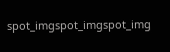spot_imgspot_imgspot_img